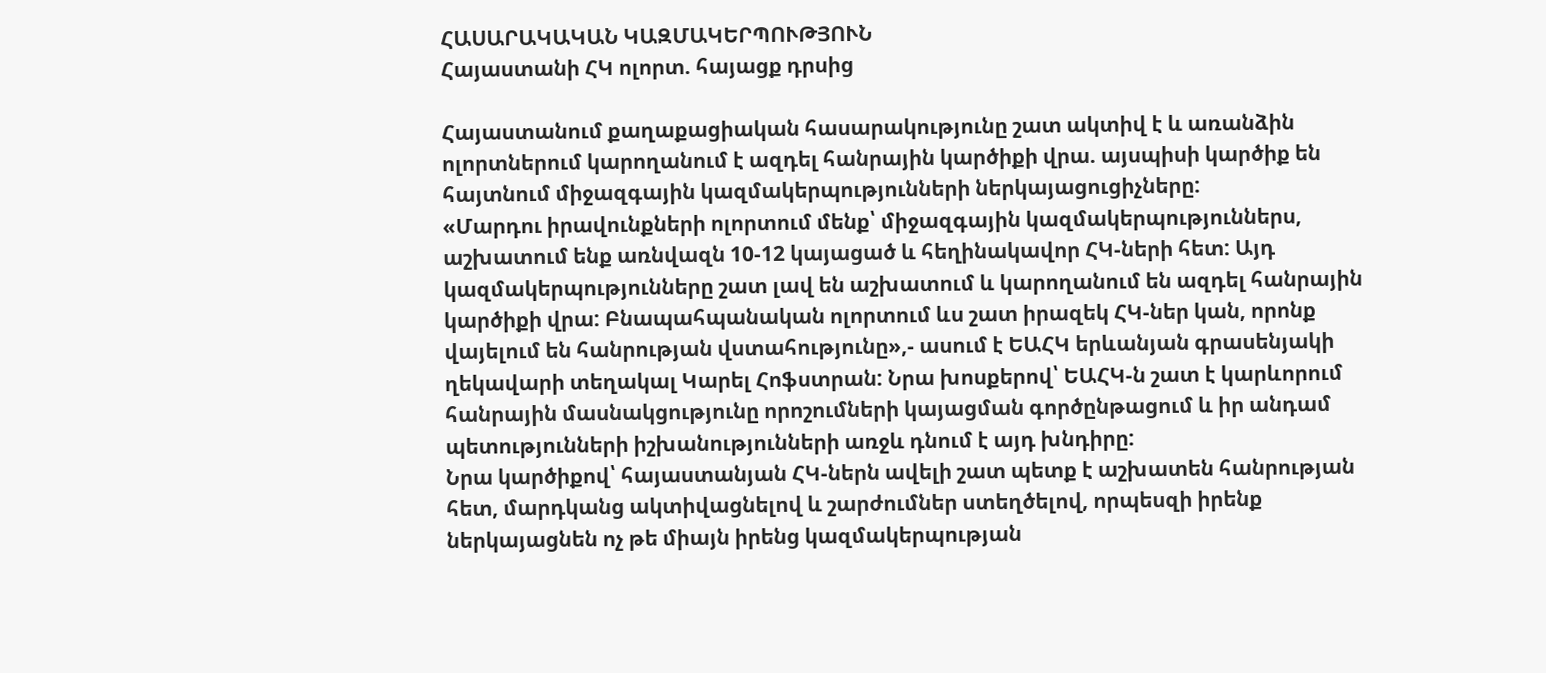ՀԱՍԱՐԱԿԱԿԱՆ ԿԱԶՄԱԿԵՐՊՈՒԹՅՈՒՆ
Հայաստանի ՀԿ ոլորտ. հայացք դրսից

Հայաստանում քաղաքացիական հասարակությունը շատ ակտիվ է և առանձին ոլորտներում կարողանում է ազդել հանրային կարծիքի վրա. այսպիսի կարծիք են հայտնում միջազգային կազմակերպությունների ներկայացուցիչները:
«Մարդու իրավունքների ոլորտում մենք՝ միջազգային կազմակերպություններս, աշխատում ենք առնվազն 10-12 կայացած և հեղինակավոր ՀԿ-ների հետ: Այդ կազմակերպությունները շատ լավ են աշխատում և կարողանում են ազդել հանրային կարծիքի վրա: Բնապահպանական ոլորտում ևս շատ իրազեկ ՀԿ-ներ կան, որոնք վայելում են հանրության վստահությունը»,- ասում է ԵԱՀԿ երևանյան գրասենյակի ղեկավարի տեղակալ Կարել Հոֆստրան: Նրա խոսքերով՝ ԵԱՀԿ-ն շատ է կարևորում հանրային մասնակցությունը որոշումների կայացման գործընթացում և իր անդամ պետությունների իշխանությունների առջև դնում է այդ խնդիրը:
Նրա կարծիքով՝ հայաստանյան ՀԿ-ներն ավելի շատ պետք է աշխատեն հանրության հետ, մարդկանց ակտիվացնելով և շարժումներ ստեղծելով, որպեսզի իրենք ներկայացնեն ոչ թե միայն իրենց կազմակերպության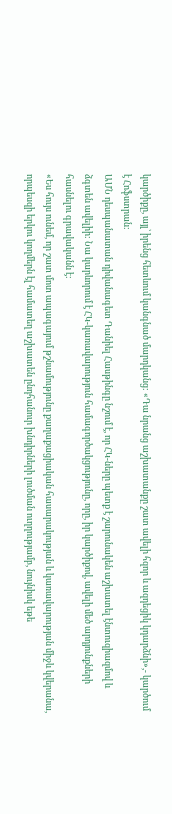կարծիքը, այլ՝ իրենց հետևում կանգնած մարդկանց: «Դա նրանց աշխատանքը շատ ավելի հզոր և ազդեցիկ կդարձնի»,- կարծում է Հոֆստրան:
ԱՄՆ դեսպանատան դիվանագետ Դանիել Հասթինգը նշում է, որ ՀԿ-ները պետք է շարունակեն աշխատել էնտուզիազմով և ձգտեն ավելիի: Նա կարևորում է ՀԿ-կառավարություն համագործակցությունը, որը, իր կարծիքով, ավելի մեծ արդյունքների հասնելու գրավականն է:
«Ես հույս ունեմ, որ շատ մոտ ապագայում թշնամությունը քաղաքացիական հասարակության և կառավարության միջև կվերանա, որպեսզի երկու կողմերն էլ համատեղ աշխատեն ընդհանուր խնդիրների լուծման ուղղությամբ, նույնիսկ եթե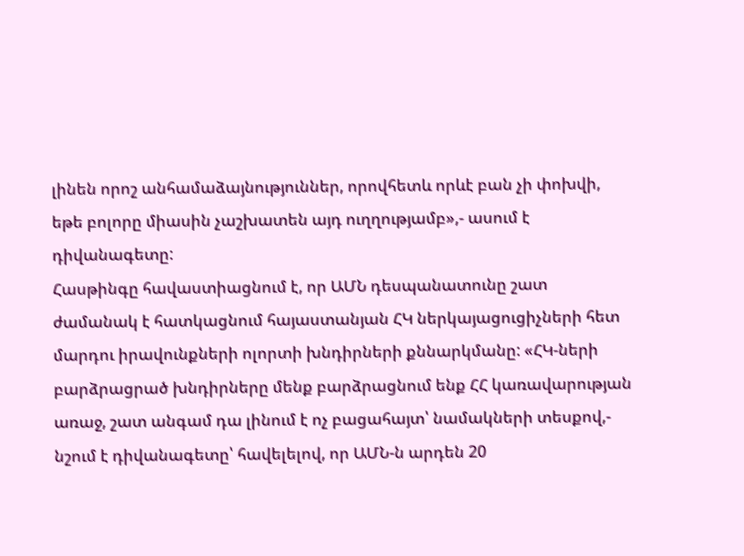լինեն որոշ անհամաձայնություններ, որովհետև որևէ բան չի փոխվի, եթե բոլորը միասին չաշխատեն այդ ուղղությամբ»,- ասում է դիվանագետը:
Հասթինգը հավաստիացնում է, որ ԱՄՆ դեսպանատունը շատ ժամանակ է հատկացնում հայաստանյան ՀԿ ներկայացուցիչների հետ մարդու իրավունքների ոլորտի խնդիրների քննարկմանը: «ՀԿ-ների բարձրացրած խնդիրները մենք բարձրացնում ենք ՀՀ կառավարության առաջ, շատ անգամ դա լինում է ոչ բացահայտ՝ նամակների տեսքով,- նշում է դիվանագետը՝ հավելելով, որ ԱՄՆ-ն արդեն 20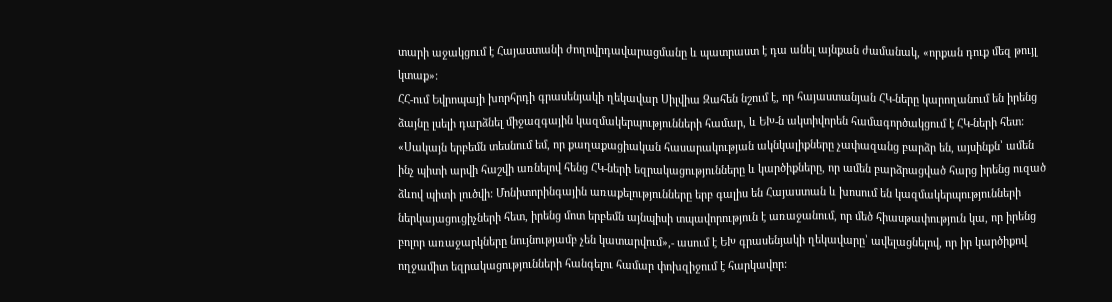տարի աջակցում է Հայաստանի ժողովրդավարացմանը և պատրաստ է դա անել այնքան ժամանակ, «որքան դուք մեզ թույլ կտաք»:
ՀՀ-ում Եվրոպայի խորհրդի գրասենյակի ղեկավար Սիլվիա Զահեն նշում է, որ հայաստանյան ՀԿ-ները կարողանում են իրենց ձայնը լսելի դարձնել միջազգային կազմակերպությունների համար, և ԵԽ-ն ակտիվորեն համագործակցում է ՀԿ-ների հետ:
«Սակայն երբեմն տեսնում եմ, որ քաղաքացիական հասարակության ակնկալիքները չափազանց բարձր են, այսինքն՝ ամեն ինչ պիտի արվի հաշվի առնելով հենց ՀԿ-ների եզրակացությունները և կարծիքները, որ ամեն բարձրացված հարց իրենց ուզած ձևով պիտի լուծվի: Մոնիտորինգային առաքելությունները երբ գալիս են Հայաստան և խոսում են կազմակերպությունների ներկայացուցիչների հետ, իրենց մոտ երբեմն այնպիսի տպավորություն է առաջանում, որ մեծ հիասթափություն կա, որ իրենց բոլոր առաջարկները նույնությամբ չեն կատարվում»,- ասում է ԵԽ գրասենյակի ղեկավարը՝ ավելացնելով, որ իր կարծիքով ողջամիտ եզրակացությունների հանգելու համար փոխզիջում է հարկավոր: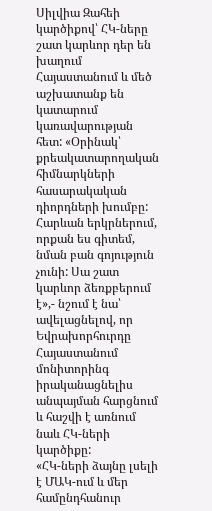Սիլվիա Զահեի կարծիքով՝ ՀԿ-ները շատ կարևոր դեր են խաղում Հայաստանում և մեծ աշխատանք են կատարում կառավարության հետ: «Օրինակ՝ քրեակատարողական հիմնարկների հասարակական դիորդների խումբը: Հարևան երկրներում, որքան ես գիտեմ, նման բան գոյություն չունի: Սա շատ կարևոր ձեռքբերում է»,- նշում է նա՝ ավելացնելով, որ Եվրախորհուրդը Հայաստանում մոնիտորինգ իրականացնելիս անպայման հարցնում և հաշվի է առնում նաև ՀԿ-ների կարծիքը:
«ՀԿ-ների ձայնը լսելի է ՄԱԿ-ում և մեր համընդհանուր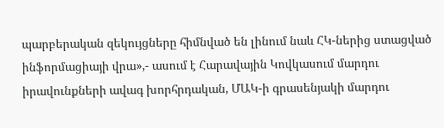պարբերական զեկույցները հիմնված են լինում նաև ՀԿ-ներից ստացված ինֆորմացիայի վրա»,- ասում է Հարավային Կովկասում մարդու իրավունքների ավագ խորհրդական, ՄԱԿ-ի գրասենյակի մարդու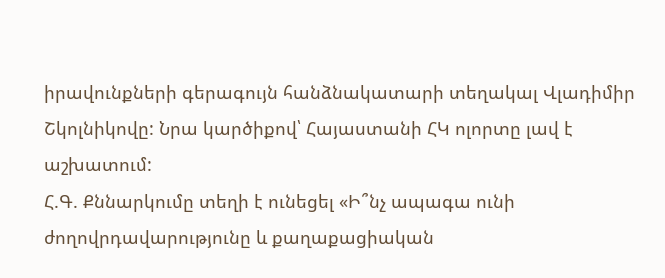իրավունքների գերագույն հանձնակատարի տեղակալ Վլադիմիր Շկոլնիկովը: Նրա կարծիքով՝ Հայաստանի ՀԿ ոլորտը լավ է աշխատում:
Հ.Գ. Քննարկումը տեղի է ունեցել «Ի՞նչ ապագա ունի ժողովրդավարությունը և քաղաքացիական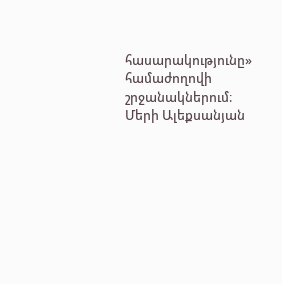հասարակությունը» համաժողովի շրջանակներում։
Մերի Ալեքսանյան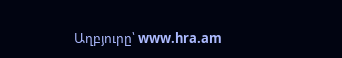Աղբյուրը՝ www.hra.am